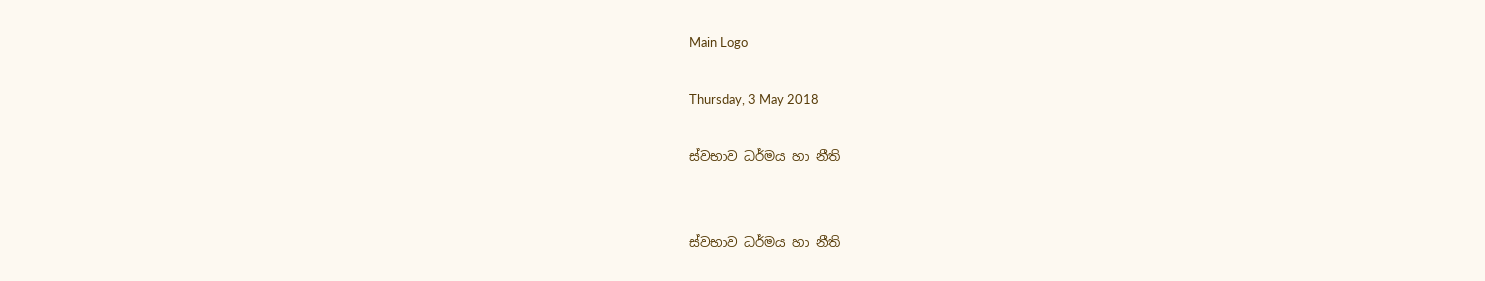Main Logo

Thursday, 3 May 2018

ස්වභාව ධර්මය හා නීති


ස්වභාව ධර්මය හා නීති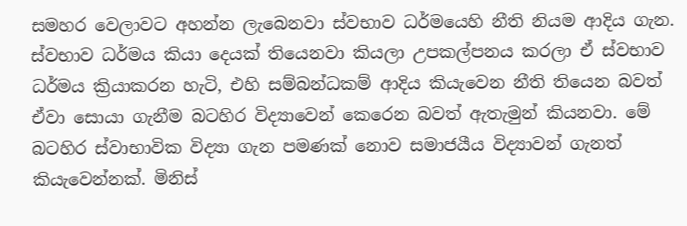සමහර වෙලාවට අහන්න ලැබෙනවා ස්වභාව ධර්මයෙහි නීති නියම ආදිය ගැන. ස්වභාව ධර්මය කියා දෙයක් තියෙනවා කියලා උපකල්පනය කරලා ඒ ස්වභාව ධර්මය ක්‍රියාකරන හැටි, එහි සම්බන්ධකම් ආදිය කියැවෙන නීති තියෙන බවත් ඒවා සොයා ගැනීම බටහිර විද්‍යාවෙන් කෙරෙන බවත් ඇතැමුන් කියනවා. මේ බටහිර ස්වාභාවික විද්‍යා ගැන පමණක් නොව සමාජයීය විද්‍යාවන් ගැනත් කියැවෙන්නක්. මිනිස්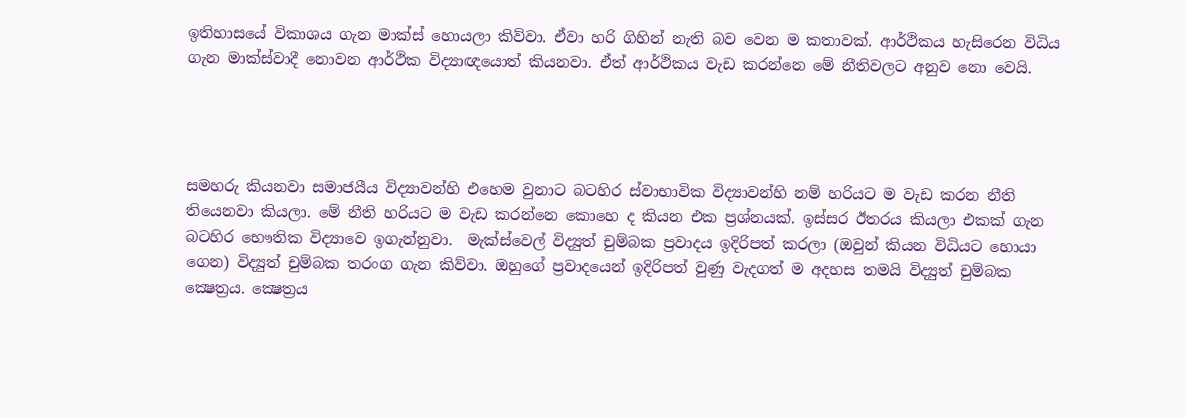ඉතිහාසයේ විකාශය ගැන මාක්ස් හොයලා කිව්වා. ඒවා හරි ගිහින් නැති බව වෙන ම කතාවක්. ආර්ථිකය හැසිරෙන විධිය ගැන මාක්ස්වාදී නොවන ආර්ථික විද්‍යාඥයොත් කියනවා. ඒත් ආර්ථිකය වැඩ කරන්නෙ මේ නීතිවලට අනුව නො වෙයි.




සමහරු කියනවා සමාජයීය විද්‍යාවන්හි එහෙම වුනාට බටහිර ස්වාභාවික විද්‍යාවන්හි නම් හරියට ම වැඩ කරන නීති තියෙනවා කියලා. මේ නීති හරියට ම වැඩ කරන්නෙ කොහෙ ද කියන එක ප්‍රශ්නයක්. ඉස්සර ඊතරය කියලා එකක් ගැන බටහිර භෞතික විද්‍යාවෙ ඉගැන්නුවා.  මැක්ස්වෙල් විද්‍යුත් චුම්බක ප්‍රවාදය ඉදිරිපත් කරලා (ඔවුන් කියන විධියට හොයා ගෙන) විද්‍යුත් චුම්බක තරංග ගැන කිව්වා. ඔහුගේ ප්‍රවාදයෙන් ඉදිරිපත් වුණු වැදගත් ම අදහස තමයි විද්‍යුත් චුම්බක ක්‍ෂෙත්‍රය. ක්‍ෂෙත්‍රය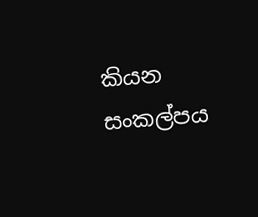කියන සංකල්පය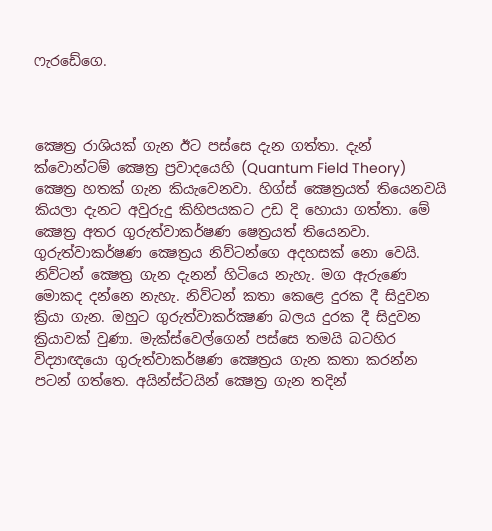ෆැරඩේගෙ.



ක්‍ෂෙත්‍ර රාශියක් ගැන ඊට පස්සෙ දැන ගත්තා. දැන් ක්වොන්ටම් ක්‍ෂෙත්‍ර ප්‍රවාදයෙහි (Quantum Field Theory) ක්‍ෂෙත්‍ර හතක් ගැන කියැවෙනවා. හිග්ස් ක්‍ෂෙත්‍රයත් තියෙනවයි කියලා දැනට අවුරුදු කිහිපයකට උඩ දි හොයා ගත්තා. මේ ක්‍ෂෙත්‍ර අතර ගුරුත්වාකර්ෂණ ෂෙත්‍රයත් තියෙනවා. ගුරුත්වාකර්ෂණ ක්‍ෂෙත්‍රය නිව්ටන්ගෙ අදහසක් නො වෙයි. නිව්ටන් ක්‍ෂෙත්‍ර ගැන දැනන් හිටියෙ නැහැ. මග ඇරුණෙ මොකද දන්නෙ නැහැ. නිව්ටන් කතා කෙළෙ දුරක දී සිදුවන ක්‍රියා ගැන. ඔහුට ගුරුත්වාකර්ක්‍ෂණ බලය දුරක දී සිදුවන ක්‍රියාවක් වුණා. මැක්ස්වෙල්ගෙන් පස්සෙ තමයි බටහිර විද්‍යාඥයො ගුරුත්වාකර්ෂණ ක්‍ෂෙත්‍රය ගැන කතා කරන්න පටන් ගත්තෙ. අයින්ස්ටයින් ක්‍ෂෙත්‍ර ගැන තදින්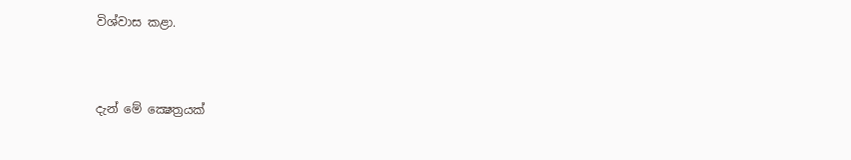විශ්වාස කළා.



දැන් මේ ක්‍ෂෙත්‍රයක්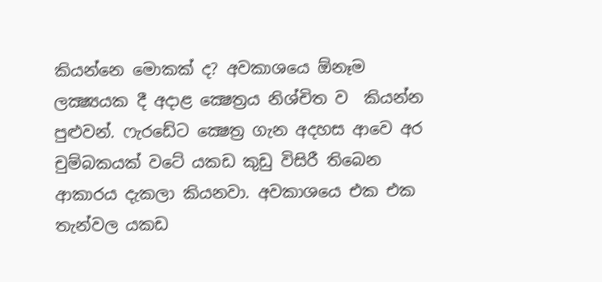කියන්නෙ මොකක් ද? අවකාශයෙ ඕනෑම ලක්‍ෂ්‍යයක දී අදාළ ක්‍ෂෙත්‍රය නිශ්චිත ව  කියන්න පුළුවන්. ෆැරඩේට ක්‍ෂෙත්‍ර ගැන අදහස ආවෙ අර චුම්බකයක් වටේ යකඩ කුඩු විසිරී තිබෙන ආකාරය දැකලා කියනවා. අවකාශයෙ එක එක තැන්වල යකඩ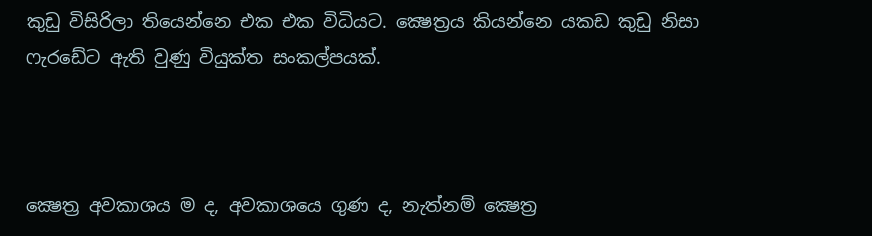කුඩු විසිරිලා තියෙන්නෙ එක එක විධියට. ක්‍ෂෙත්‍රය කියන්නෙ යකඩ කුඩු නිසා ෆැරඩේට ඇති වුණු වියුක්ත සංකල්පයක්.



ක්‍ෂෙත්‍ර අවකාශය ම ද, අවකාශයෙ ගුණ ද, නැත්නම් ක්‍ෂෙත්‍ර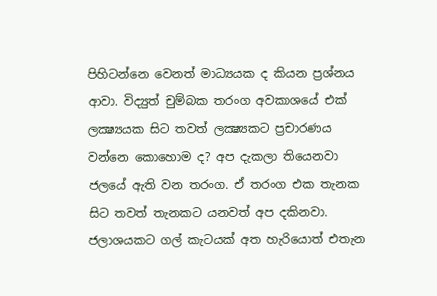පිහිටන්නෙ වෙනත් මාධ්‍යයක ද කියන ප්‍රශ්නය ආවා. විද්‍යුත් චුම්බක තරංග අවකාශයේ එක් ලක්‍ෂ්‍යයක සිට තවත් ලක්‍ෂ්‍යකට ප්‍රචාරණය වන්නෙ කොහොම ද? අප දැකලා තියෙනවා ජලයේ ඇති වන තරංග. ඒ තරංග එක තැනක සිට තවත් තැනකට යනවත් අප දකිනවා. ජලාශයකට ගල් කැටයක් අත හැරියොත් එතැන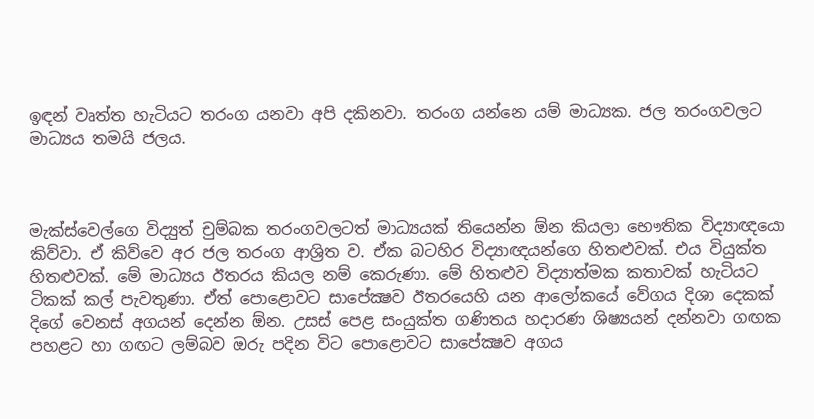ඉඳන් වෘත්ත හැටියට තරංග යනවා අපි දකිනවා. තරංග යන්නෙ යම් මාධ්‍යක. ජල තරංගවලට මාධ්‍යය තමයි ජලය.



මැක්ස්වෙල්ගෙ විද්‍යුත් චුම්බක තරංගවලටත් මාධ්‍යයක් තියෙන්න ඕන කියලා භෞතික විද්‍යාඥයො කිව්වා. ඒ කිව්වෙ අර ජල තරංග ආශ්‍රිත ව. ඒක බටහිර විද්‍යාඥයන්ගෙ හිතළුවක්. එය වියුක්ත හිතළුවක්. මේ මාධ්‍යය ඊතරය කියල නම් කෙරුණා. මේ හිතළුව විද්‍යාත්මක කතාවක් හැටියට ටිකක් කල් පැවතුණා. ඒත් පොළොවට සාපේක්‍ෂව ඊතරයෙහි යන ආලෝකයේ වේගය දිශා දෙකක් දිගේ වෙනස් අගයන් දෙන්න ඕන. උසස් පෙළ සංයුක්ත ගණිතය හදාරණ ශිෂ්‍යයන් දන්නවා ගඟක පහළට හා ගඟට ලම්බව ඔරු පදින විට පොළොවට සාපේක්‍ෂව අගය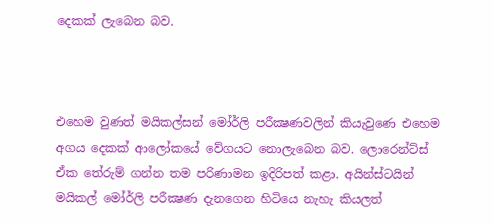දෙකක් ලැබෙන බව.



එහෙම වුණත් මයිකල්සන් මෝර්ලි පරීක්‍ෂණවලින් කියැවුණෙ එහෙම අගය දෙකක් ආලෝකයේ වේගයට නොලැබෙන බව. ලොරෙන්ට්ස් ඒක තේරුම් ගන්න තම පරිණාමන ඉදිරිපත් කළා. අයින්ස්ටයින් මයිකල් මෝර්ලි පරීක්‍ෂණ දැනගෙන හිටියෙ නැහැ කියලත්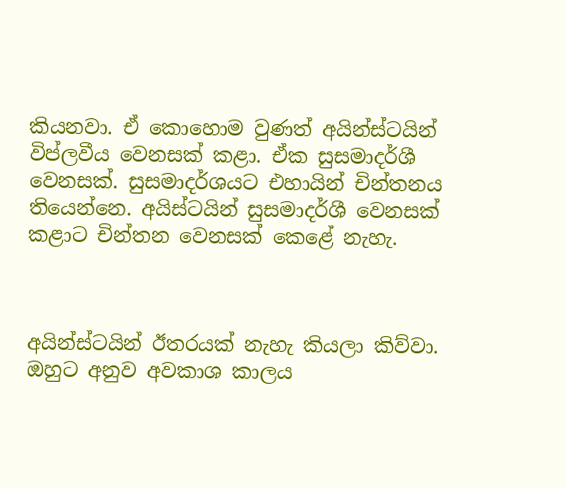කියනවා. ඒ කොහොම වුණත් අයින්ස්ටයින් විප්ලවීය වෙනසක් කළා. ඒක සුසමාදර්ශී වෙනසක්. සුසමාදර්ශයට එහායින් චින්තනය තියෙන්නෙ. අයිස්ටයින් සුසමාදර්ශී වෙනසක් කළාට චින්තන වෙනසක් කෙළේ නැහැ.



අයින්ස්ටයින් ඊතරයක් නැහැ කියලා කිව්වා. ඔහුට අනුව අවකාශ කාලය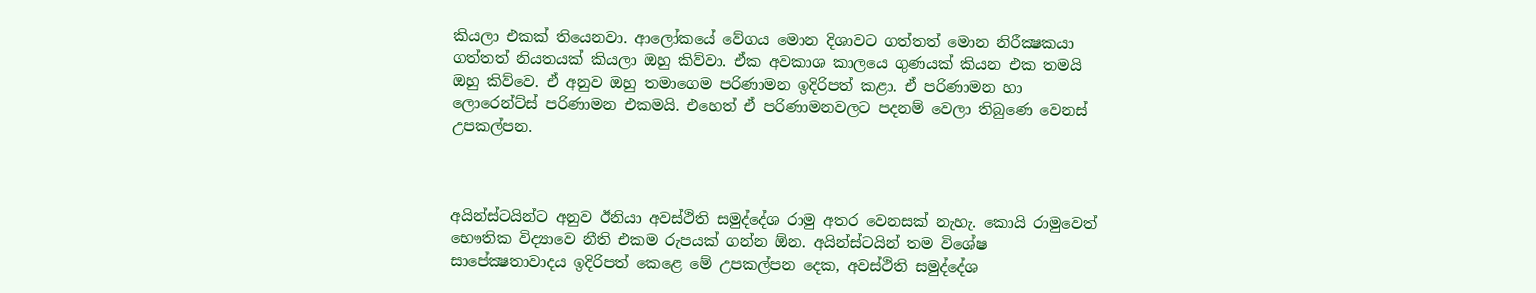කියලා එකක් තියෙනවා. ආලෝකයේ වේගය මොන දිශාවට ගත්තත් මොන නිරීක්‍ෂකයා ගත්තත් නියතයක් කියලා ඔහු කිව්වා. ඒක අවකාශ කාලයෙ ගුණයක් කියන එක තමයි ඔහු කිව්වෙ. ඒ අනුව ඔහු තමාගෙම පරිණාමන ඉදිරිපත් කළා. ඒ පරිණාමන හා ලොරෙන්ට්ස් පරිණාමන එකමයි. එහෙත් ඒ පරිණාමනවලට පදනම් වෙලා තිබුණෙ වෙනස් උපකල්පන.



අයින්ස්ටයින්ට අනුව ඊනියා අවස්ථිති සමුද්දේශ රාමු අතර වෙනසක් නැහැ. කොයි රාමුවෙත් භෞතික විද්‍යාවෙ නීති එකම රුපයක් ගන්න ඕන. අයින්ස්ටයින් තම විශේෂ සාපේක්‍ෂතාවාදය ඉදිරිපත් කෙළෙ මේ උපකල්පන දෙක, අවස්ථිති සමුද්දේශ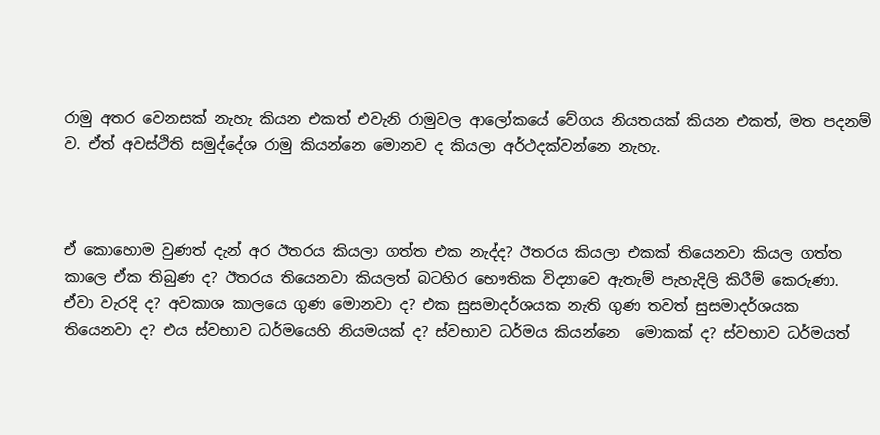රාමු අතර වෙනසක් නැහැ කියන එකත් එවැනි රාමුවල ආලෝකයේ වේගය නියතයක් කියන එකත්, මත පදනම් ව. ඒත් අවස්ථිති සමුද්දේශ රාමු කියන්නෙ මොනව ද කියලා අර්ථදක්වන්නෙ නැහැ.



ඒ කොහොම වුණත් දැන් අර ඊතරය කියලා ගත්ත එක නැද්ද? ඊතරය කියලා එකක් තියෙනවා කියල ගත්ත කාලෙ ඒක තිබුණ ද? ඊතරය තියෙනවා කියලත් බටහිර භෞතික විද්‍යාවෙ ඇතැම් පැහැදිලි කිරීම් කෙරුණා. ඒවා වැරදි ද? අවකාශ කාලයෙ ගුණ මොනවා ද? එක සුසමාදර්ශයක නැති ගුණ තවත් සුසමාදර්ශයක තියෙනවා ද? එය ස්වභාව ධර්මයෙහි නියමයක් ද? ස්වභාව ධර්මය කියන්නෙ  මොකක් ද? ස්වභාව ධර්මයත්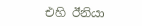එහි ඊනියා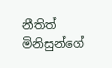නීතිත් මිනිසුන්ගේ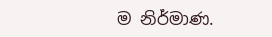ම නිර්මාණ.